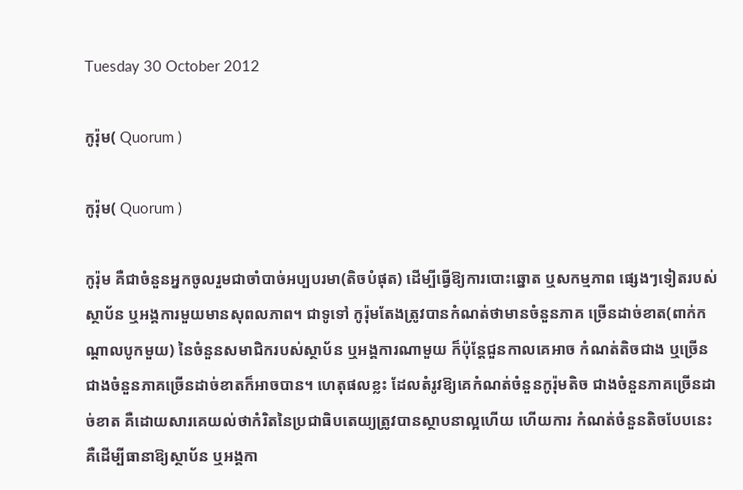Tuesday 30 October 2012

កូរ៉ុម( Quorum )

កូរ៉ុម( Quorum )

កូរ៉ុម គឺជាចំនួនអ្នកចូលរួមជាចាំបាច់អប្បបរមា(តិចបំផុត) ដើម្បីធ្វើឱ្យការបោះឆ្នោត ឬសកម្មភាព ផ្សេងៗទៀតរបស់ស្ថាប័ន ឬអង្គការមួយមានសុពលភាព។ ជាទូទៅ កូរ៉ុមតែងត្រូវបានកំណត់ថាមានចំនួនភាគ ច្រើនដាច់ខាត(ពាក់កណ្តាលបូកមួយ) នៃចំនួនសមាជិករបស់ស្ថាប័ន ឬអង្គការណាមួយ ក៏ប៉ុន្តែជួនកាលគេអាច កំណត់តិចជាង ឬច្រើនជាងចំនួនភាគច្រើនដាច់ខាតក៏អាចបាន។ ហេតុផលខ្លះ ដែលតំរូវឱ្យគេកំណត់ចំនួនកូរ៉ុមតិច ជាងចំនួនភាគច្រើនដាច់ខាត គឺដោយសារគេយល់ថាកំរិតនៃប្រជាធិបតេយ្យត្រូវបានស្ថាបនាល្អហើយ ហើយការ កំណត់ចំនួនតិចបែបនេះ គឺដើម្បីធានាឱ្យស្ថាប័ន ឬអង្គកា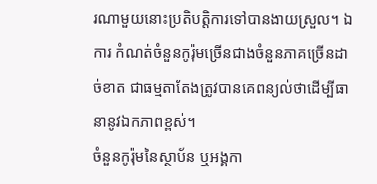រណាមួយនោះប្រតិបត្តិការទៅបានងាយស្រួល។ ឯការ កំណត់ចំនួនកូរ៉ុមច្រើនជាងចំនួនភាគច្រើនដាច់ខាត ជាធម្មតាតែងត្រូវបានគេពន្យល់ថាដើម្បីធានានូវឯកភាពខ្ពស់។
ចំនួនកូរ៉ុមនៃស្ថាប័ន ឬអង្គកា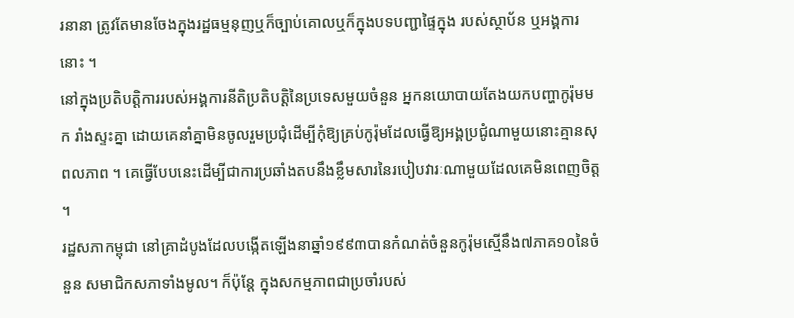រនានា ត្រូវតែមានចែងក្នុងរដ្ឋធម្មនុញឬក៏ច្បាប់គោលឬក៏ក្នុងបទបញ្ជាផ្ទៃក្នុង របស់ស្ថាប័ន ឬអង្គការនោះ ។
នៅក្នុងប្រតិបត្តិការរបស់អង្គការនីតិប្រតិបត្តិនៃប្រទេសមួយចំនួន អ្នកនយោបាយតែងយកបញ្ហាកូរ៉ុមមក រាំងស្ទះគ្នា ដោយគេនាំគ្នាមិនចូលរួមប្រជុំដើម្បីកុំឱ្យគ្រប់កូរ៉ុមដែលធ្វើឱ្យអង្គប្រជូំណាមួយនោះគ្មានសុពលភាព ។ គេធ្វើបែបនេះដើម្បីជាការប្រឆាំងតបនឹងខ្លឹមសារនៃរបៀបវារៈណាមួយដែលគេមិនពេញចិត្ត ។
រដ្ឋសភាកម្ពុជា នៅគ្រាដំបូងដែលបង្កើតឡើងនាឆ្នាំ១៩៩៣បានកំណត់ចំនួនកូរ៉ុមស្មើនឹង៧ភាគ១០នៃចំនួន សមាជិកសភាទាំងមូល។ ក៏ប៉ុន្តែ ក្នុងសកម្មភាពជាប្រចាំរបស់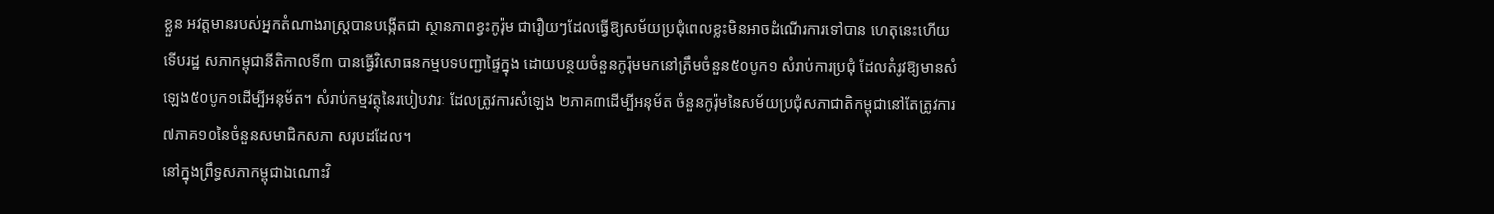ខ្លួន អវត្តមានរបស់អ្នកតំណាងរាស្ត្របានបង្កើតជា ស្ថានភាពខ្វះកូរ៉ុម ជារឿយៗដែលធ្វើឱ្យសម័យប្រជុំពេលខ្លះមិនអាចដំណើរការទៅបាន ហេតុនេះហើយ ទើបរដ្ឋ សភាកម្ពុជានីតិកាលទី៣ បានធ្វើវិសោធនកម្មបទបញ្ជាផ្ទៃក្នុង ដោយបន្ថយចំនួនកូរ៉ុមមកនៅត្រឹមចំនួន៥០បូក១ សំរាប់ការប្រជុំ ដែលតំរូវឱ្យមានសំឡេង៥០បូក១ដើម្បីអនុម័ត។ សំរាប់កម្មវត្ថុនៃរបៀបវារៈ ដែលត្រូវការសំឡេង ២ភាគ៣ដើម្បីអនុម័ត ចំនួនកូរ៉ុមនៃសម័យប្រជុំសភាជាតិកម្ពុជានៅតែត្រូវការ៧ភាគ១០នៃចំនួនសមាជិកសភា សរុបដដែល។
នៅក្នុងព្រឹទ្ធសភាកម្ពុជាឯណោះវិ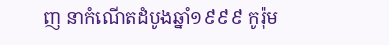ញ នាកំណើតដំបូងឆ្នាំ១៩៩៩ កូរ៉ុម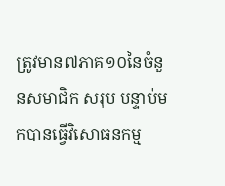ត្រូវមាន៧ភាគ១០នៃចំនួនសមាជិក សរុប បន្ទាប់មកបានធ្វើវិសោធនកម្ម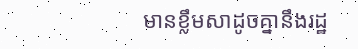មានខ្លឹមសាដូចគ្នានឹងរដ្ឋ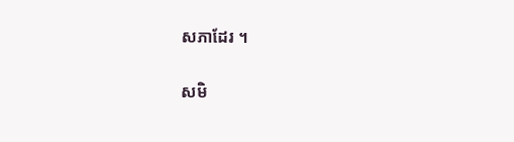សភាដែរ ។

សមិ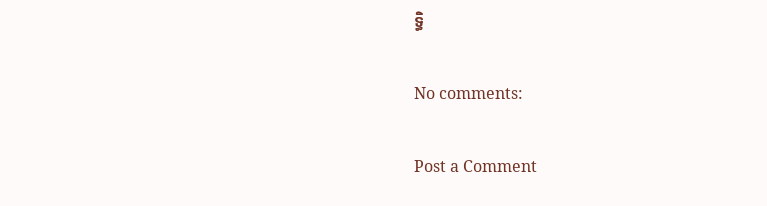ទ្ធិ

No comments:

Post a Comment